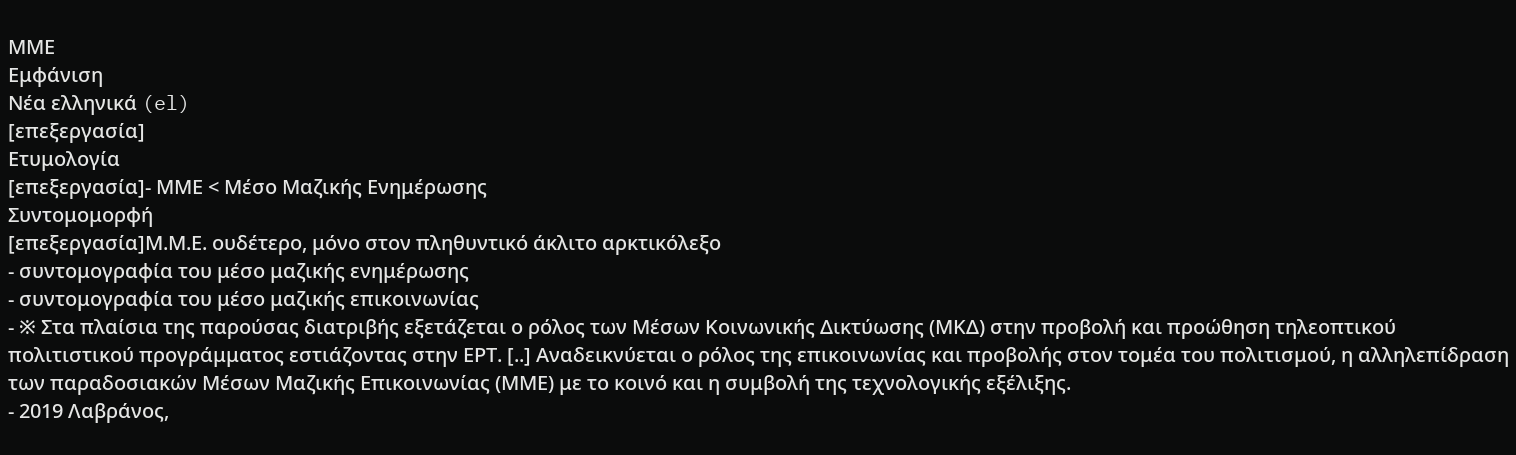ΜΜΕ
Εμφάνιση
Νέα ελληνικά (el)
[επεξεργασία]
Ετυμολογία
[επεξεργασία]- ΜΜΕ < Μέσο Μαζικής Ενημέρωσης
Συντομομορφή
[επεξεργασία]Μ.Μ.Ε. ουδέτερο, μόνο στον πληθυντικό άκλιτο αρκτικόλεξο
- συντομογραφία του μέσο μαζικής ενημέρωσης
- συντομογραφία του μέσο μαζικής επικοινωνίας
- ※ Στα πλαίσια της παρούσας διατριβής εξετάζεται ο ρόλος των Μέσων Κοινωνικής Δικτύωσης (ΜΚΔ) στην προβολή και προώθηση τηλεοπτικού πολιτιστικού προγράμματος εστιάζοντας στην ΕΡΤ. [..] Αναδεικνύεται ο ρόλος της επικοινωνίας και προβολής στον τομέα του πολιτισμού, η αλληλεπίδραση των παραδοσιακών Μέσων Μαζικής Επικοινωνίας (ΜΜΕ) με το κοινό και η συμβολή της τεχνολογικής εξέλιξης.
- 2019 Λαβράνος,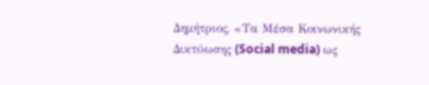Δημήτριος, «Τα Μέσα Κοινωνικής Δικτύωσης (Social media) ως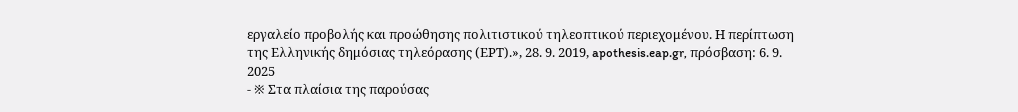εργαλείο προβολής και προώθησης πολιτιστικού τηλεοπτικού περιεχομένου. Η περίπτωση της Ελληνικής δημόσιας τηλεόρασης (ΕΡΤ).», 28. 9. 2019, apothesis.eap.gr, πρόσβαση: 6. 9. 2025
- ※ Στα πλαίσια της παρούσας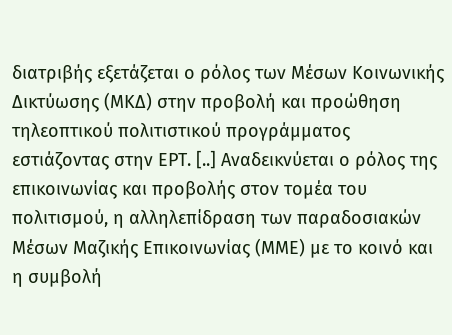διατριβής εξετάζεται ο ρόλος των Μέσων Κοινωνικής Δικτύωσης (ΜΚΔ) στην προβολή και προώθηση τηλεοπτικού πολιτιστικού προγράμματος εστιάζοντας στην ΕΡΤ. [..] Αναδεικνύεται ο ρόλος της επικοινωνίας και προβολής στον τομέα του πολιτισμού, η αλληλεπίδραση των παραδοσιακών Μέσων Μαζικής Επικοινωνίας (ΜΜΕ) με το κοινό και η συμβολή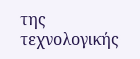της τεχνολογικής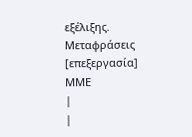εξέλιξης.
Μεταφράσεις
[επεξεργασία] ΜΜΕ
|
|